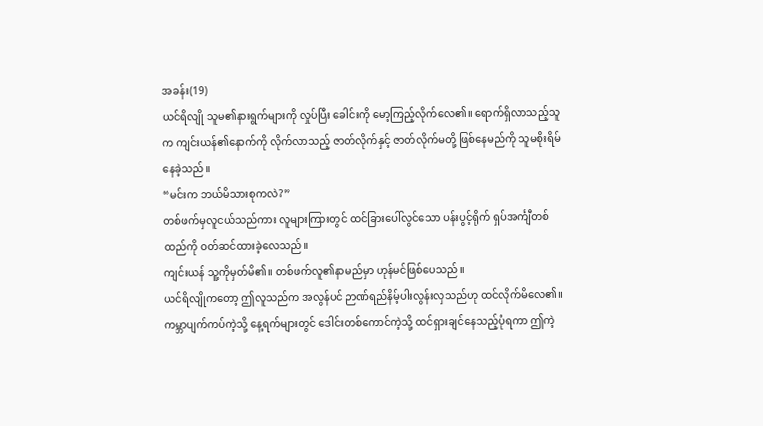အခန်း(19)
ယင်ရိလျို သူမ၏နားရွက်များကို လှုပ်ပြီး ခေါင်းကို မော့ကြည့်လိုက်လေ၏။ ရောက်ရှိလာသည့်သူက ကျင်းယန်၏နောက်ကို လိုက်လာသည့် ဇာတ်လိုက်နှင့် ဇာတ်လိုက်မတို့ ဖြစ်နေမည်ကို သူမစိုးရိမ်နေခဲ့သည်။
“မင်းက ဘယ်မိသားစုကလဲ?”
တစ်ဖက်မှလူငယ်သည်ကား လူများကြားတွင် ထင်ခြားပေါ်လွင်သော ပန်းပွင့်ရိုက် ရှပ်အင်္ကျီတစ်ထည်ကို ဝတ်ဆင်ထားခဲ့လေသည်။
ကျင်းယန် သူ့ကိုမှတ်မိ၏။ တစ်ဖက်လူ၏နာမည်မှာ ဟုန်မင်ဖြစ်ပေသည်။
ယင်ရိလျိုကတော့ ဤလူသည်က အလွန်ပင် ဉာဏ်ရည်နိမ့်ပါးလွန်းလှသည်ဟု ထင်လိုက်မိလေ၏။
ကမ္ဘာပျက်ကပ်ကဲ့သို့ နေ့ရက်များတွင် ဒေါင်းတစ်ကောင်ကဲ့သို့ ထင်ရှားချင်နေသည့်ပုံရကာ ဤကဲ့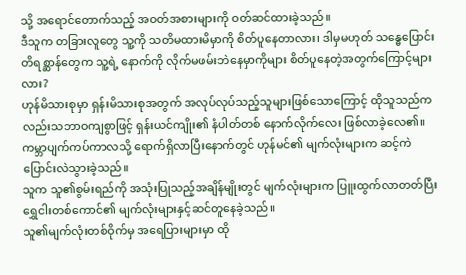သို့ အရောင်တောက်သည့် အဝတ်အစားများကို ဝတ်ဆင်ထားခဲ့သည်။
ဒီသူက တခြားလူတွေ သူ့ကို သတိမထားမိမှာကို စိတ်ပူနေတာလား၊ ဒါမှမဟုတ် သန္ဓေပြောင်းတိရစ္ဆာန်တွေက သူ့ရဲ့ နောက်ကို လိုက်မဖမ်းဘဲနေမှာကိုများ စိတ်ပူနေတဲ့အတွက်ကြောင့်များလား?
ဟုန်မိသားစုမှာ ရှန်းမိသားစုအတွက် အလုပ်လုပ်သည့်သူများဖြစ်သောကြောင့် ထိုသူသည်ကလည်းသဘာဝကျစွာဖြင့် ရှန်းယင်ကျိုး၏ နံပါတ်တစ် နောက်လိုက်လေး ဖြစ်လာခဲ့လေ၏။
ကမ္ဘာပျက်ကပ်ကာလသို့ ရောက်ရှိလာပြီးနောက်တွင် ဟုန်မင်၏ မျက်လုံးများက ဆင့်ကဲပြောင်းလဲသွားခဲ့သည်။
သူက သူ၏စွမ်းရည်ကို အသုံးပြုသည့်အချိန်မျိုးတွင် မျက်လုံးများက ပြူးထွက်လာတတ်ပြီး ရွှေငါးတစ်ကောင်၏ မျက်လုံးများနှင့်ဆင်တူနေခဲ့သည်။
သူ၏မျက်လုံးတစ်ဝိုက်မှ အရေပြားများမှာ ထို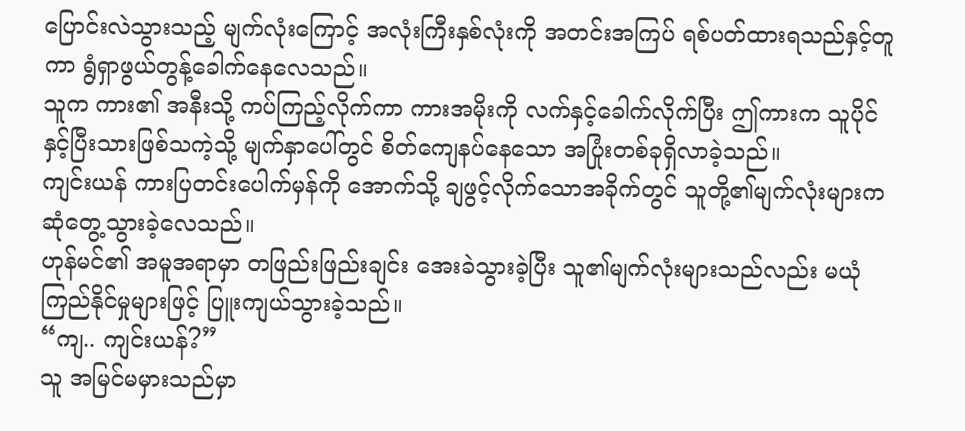ပြောင်းလဲသွားသည့် မျက်လုံးကြောင့် အလုံးကြီးနှစ်လုံးကို အတင်းအကြပ် ရစ်ပတ်ထားရသည်နှင့်တူကာ ရွံရှာဖွယ်တွန့်ခေါက်နေလေသည်။
သူက ကား၏ အနီးသို့ ကပ်ကြည့်လိုက်ကာ ကားအမိုးကို လက်နှင့်ခေါက်လိုက်ပြီး ဤကားက သူပိုင်နှင့်ပြီးသားဖြစ်သကဲ့သို့ မျက်နှာပေါ်တွင် စိတ်ကျေနပ်နေသော အပြုံးတစ်ခုရှိလာခဲ့သည်။
ကျင်းယန် ကားပြတင်းပေါက်မှန်ကို အောက်သို့ ချဖွင့်လိုက်သောအခိုက်တွင် သူတို့၏မျက်လုံးများက ဆုံတွေ့သွားခဲ့လေသည်။
ဟုန်မင်၏ အမူအရာမှာ တဖြည်းဖြည်းချင်း အေးခဲသွားခဲ့ပြီး သူ၏မျက်လုံးများသည်လည်း မယုံကြည်နိုင်မှုများဖြင့် ပြူးကျယ်သွားခဲ့သည်။
“ကျ.. ကျင်းယန်?”
သူ အမြင်မမှားသည်မှာ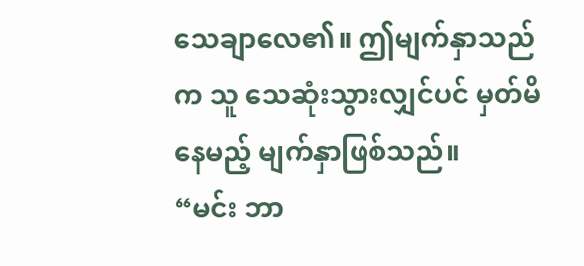သေချာလေ၏။ ဤမျက်နှာသည်က သူ သေဆုံးသွားလျှင်ပင် မှတ်မိနေမည့် မျက်နှာဖြစ်သည်။
“မင်း ဘာ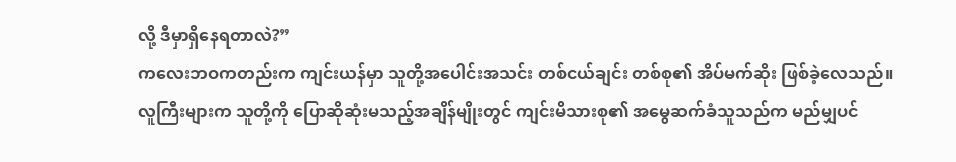လို့ ဒီမှာရှိနေရတာလဲ?”
ကလေးဘဝကတည်းက ကျင်းယန်မှာ သူတို့အပေါင်းအသင်း တစ်ငယ်ချင်း တစ်စု၏ အိပ်မက်ဆိုး ဖြစ်ခဲ့လေသည်။
လူကြီးများက သူတို့ကို ပြောဆိုဆုံးမသည့်အချိန်မျိုးတွင် ကျင်းမိသားစု၏ အမွေဆက်ခံသူသည်က မည်မျှပင်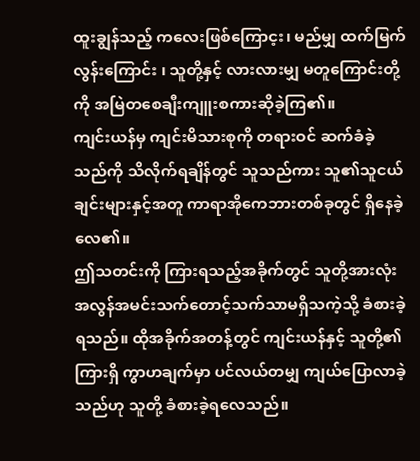ထူးချွန်သည့် ကလေးဖြစ်ကြောင့း၊ မည်မျှ ထက်မြက်လွန်းကြောင်း ၊ သူတို့နှင့် လားလားမျှ မတူကြောင်းတို့ကို အမြဲတစေချီးကျူးစကားဆိုခဲ့ကြ၏။
ကျင်းယန်မှ ကျင်းမိသားစုကို တရားဝင် ဆက်ခံခဲ့သည်ကို သိလိုက်ရချိန်တွင် သူသည်ကား သူ၏သူငယ်ချင်းများနှင့်အတူ ကာရာအိုကေဘားတစ်ခုတွင် ရှိနေခဲ့လေ၏။
ဤသတင်းကို ကြားရသည့်အခိုက်တွင် သူတို့အားလုံး အလွန်အမင်းသက်တောင့်သက်သာမရှိသကဲ့သို့ ခံစားခဲ့ရသည်။ ထိုအခိုက်အတန့်တွင် ကျင်းယန်နှင့် သူတို့၏ကြားရှိ ကွာဟချက်မှာ ပင်လယ်တမျှ ကျယ်ပြောလာခဲ့သည်ဟု သူတို့ ခံစားခဲ့ရလေသည်။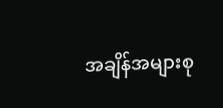အချိန်အများစု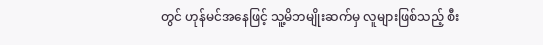တွင် ဟုန်မင်အနေဖြင့် သူ့မိဘမျိုးဆက်မှ လူများဖြစ်သည့် စီး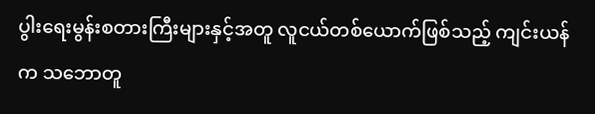ပွါးရေးမွန်းစတားကြီးများနှင့်အတူ လူငယ်တစ်ယောက်ဖြစ်သည့် ကျင်းယန်က သဘောတူ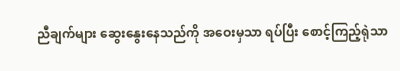ညီချက်များ ဆွေးနွေးနေသည်ကို အဝေးမှသာ ရပ်ပြီး စောင့်ကြည့်ရုဲသာ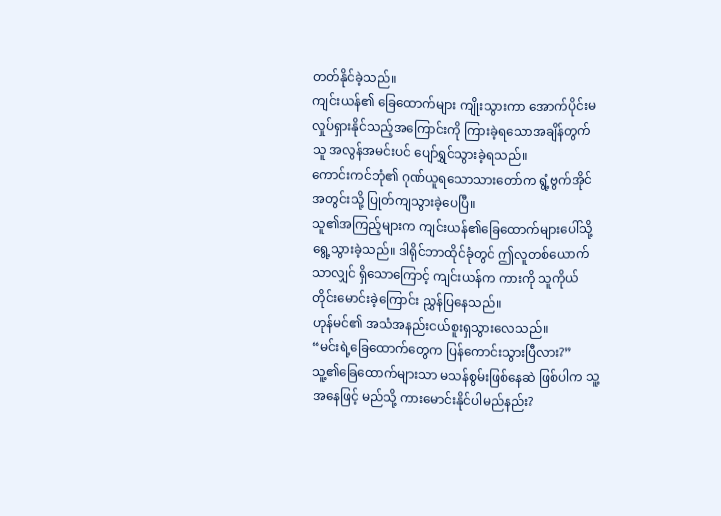တတ်နိုင်ခဲ့သည်။
ကျင်းယန်၏ ခြေထောက်များ ကျိုးသွားကာ အောက်ပိုင်းမလှုပ်ရှားနိုင်သည့်အကြောင်းကို ကြားခဲ့ရသောအချိန်တွက် သူ အလွန်အမင်းပင် ပျော်ရွှင်သွားခဲ့ရသည်။
ကောင်းကင်ဘုံ၏ ဂုဏ်ယူရသောသားတော်က ရွံ့ဗွက်အိုင်အတွင်းသို့ ပြုတ်ကျသွားခဲ့ပေပြီ။
သူ၏အကြည့်များက ကျင်းယန်၏ခြေထောက်များပေါ်သို့ ရွေ့သွားခဲ့သည်။ ဒါရိုင်ဘာထိုင်ခုံတွင် ဤလူတစ်ယောက်သာလျှင် ရှိသောကြောင့် ကျင်းယန်က ကားကို သူကိုယ်တိုင်းမောင်းခဲ့ကြောင်း ညွှန်ပြနေသည်။
ဟုန်မင်၏ အသံအနည်းငယ်စူးရှသွားလေသည်။
“မင်းရဲ့ခြေထောက်တွေက ပြန်ကောင်းသွားပြီလား?”
သူ့၏ခြေထောက်များသာ မသန်စွမ်းဖြစ်နေဆဲ ဖြစ်ပါက သူ့အနေဖြင့် မည်သို့ ကားမောင်းနိုင်ပါမည်နည်း?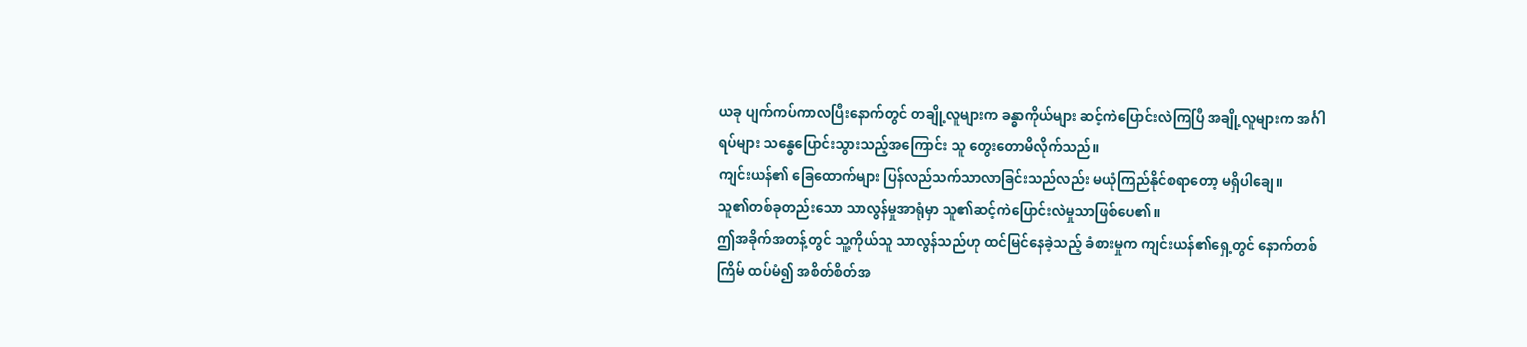ယခု ပျက်ကပ်ကာလပြီးနောက်တွင် တချို့လူများက ခန္ဓာကိုယ်များ ဆင့်ကဲပြောင်းလဲကြပြီ အချို့လူများက အင်္ဂါရပ်များ သန္ဓေပြောင်းသွားသည့်အကြောင်း သူ တွေးတောမိလိုက်သည်။
ကျင်းယန်၏ ခြေထောက်များ ပြန်လည်သက်သာလာခြင်းသည်လည်း မယုံကြည်နိုင်စရာတော့ မရှိပါချေ။
သူ၏တစ်ခုတည်းသော သာလွန်မှုအာရုံမှာ သူ၏ဆင့်ကဲပြောင်းလဲမှုသာဖြစ်ပေ၏။
ဤအခိုက်အတန့်တွင် သူ့ကိုယ်သူ သာလွန်သည်ဟု ထင်မြင်နေခဲ့သည့် ခံစားမှုက ကျင်းယန်၏ရှေ့တွင် နောက်တစ်ကြိမ် ထပ်မံ၍ အစိတ်စိတ်အ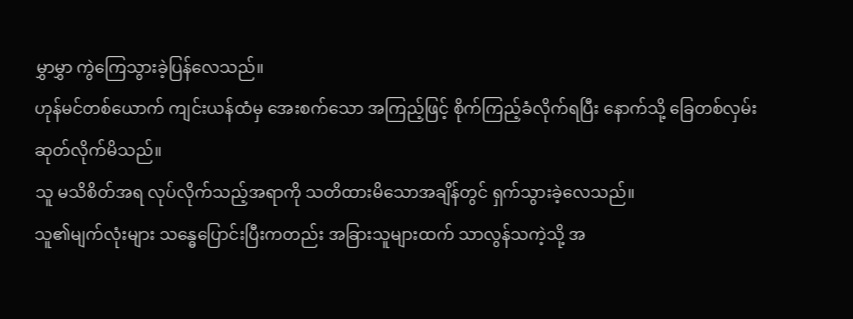မွှာမွှာ ကွဲကြေသွားခဲ့ပြန်လေသည်။
ဟုန်မင်တစ်ယောက် ကျင်းယန်ထံမှ အေးစက်သော အကြည့်ဖြင့် စိုက်ကြည့်ခံလိုက်ရပြီး နောက်သို့ ခြေတစ်လှမ်း ဆုတ်လိုက်မိသည်။
သူ မသိစိတ်အရ လုပ်လိုက်သည့်အရာကို သတိထားမိသောအချိန်တွင် ရှက်သွားခဲ့လေသည်။
သူ၏မျက်လုံးများ သန္ဓေပြောင်းပြီးကတည်း အခြားသူများထက် သာလွန်သကဲ့သို့ အ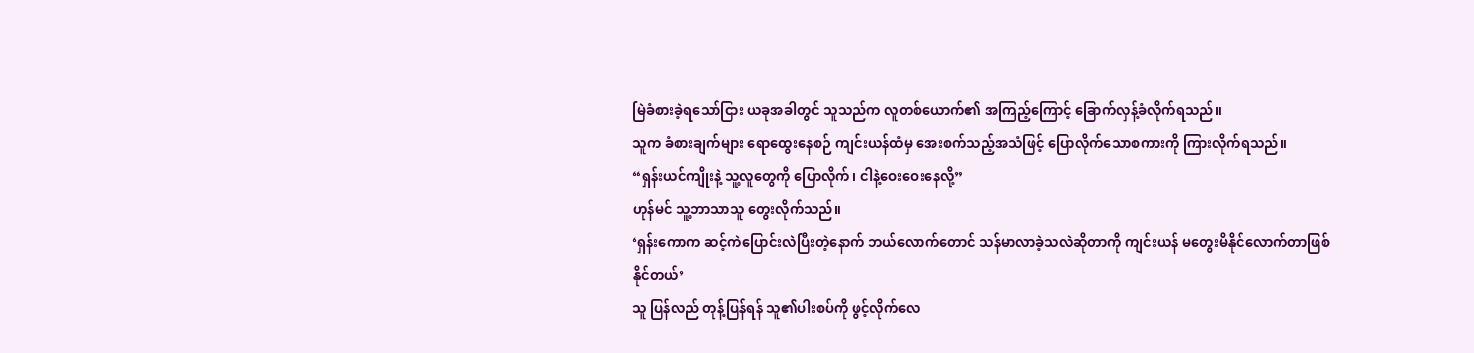မြဲခံစားခဲ့ရသော်ငြား ယခုအခါတွင် သူသည်က လူတစ်ယောက်၏ အကြည့်ကြောင့် ခြောက်လှန့်ခံလိုက်ရသည်။
သူက ခံစားချက်များ ရောထွေးနေစဉ် ကျင်းယန်ထံမှ အေးစက်သည့်အသံဖြင့် ပြောလိုက်သောစကားကို ကြားလိုက်ရသည်။
“ရှန်းယင်ကျိုးနဲ့ သူ့လူတွေကို ပြောလိုက်၊ ငါနဲ့ဝေးဝေးနေလို့”
ဟုန်မင် သူ့ဘာသာသူ တွေးလိုက်သည်။
‘ရှန်းကောက ဆင့်ကဲပြောင်းလဲပြီးတဲ့နောက် ဘယ်လောက်တောင် သန်မာလာခဲ့သလဲဆိုတာကို ကျင်းယန် မတွေးမိနိုင်လောက်တာဖြစ်နိုင်တယ်’
သူ ပြန်လည် တုန့်ပြန်ရန် သူ၏ပါးစပ်ကို ဖွင့်လိုက်လေ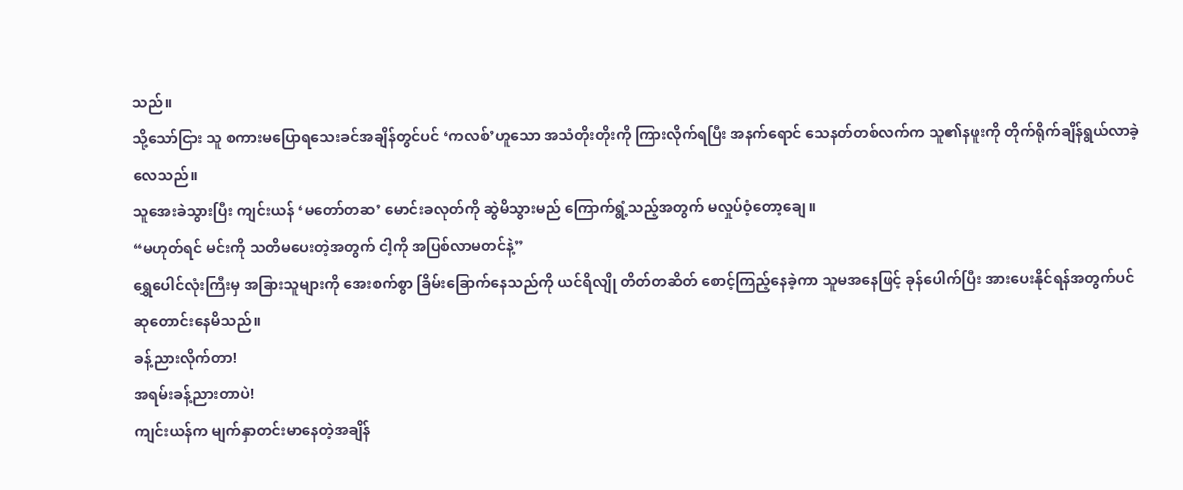သည်။
သို့သော်ငြား သူ စကားမပြောရသေးခင်အချိန်တွင်ပင် ‘ကလစ်’ဟူသော အသံတိုးတိုးကို ကြားလိုက်ရပြီး အနက်ရောင် သေနတ်တစ်လက်က သူ၏နဖူးကို တိုက်ရိုက်ချိန်ရွယ်လာခဲ့လေသည်။
သူအေးခဲသွားပြီး ကျင်းယန် ‘မတော်တဆ’ မောင်းခလုတ်ကို ဆွဲမိသွားမည် ကြောက်ရွံ့သည့်အတွက် မလှုပ်ဝံ့တော့ချေ။
“မဟုတ်ရင် မင်းကို သတိမပေးတဲ့အတွက် ငါ့ကို အပြစ်လာမတင်နဲ့”
ရွှေပေါင်လုံးကြီးမှ အခြားသူများကို အေးစက်စွာ ခြိမ်းခြောက်နေသည်ကို ယင်ရိလျို တိတ်တဆိတ် စောင့်ကြည့်နေခဲ့ကာ သူမအနေဖြင့် ခုန်ပေါက်ပြီး အားပေးနိုင်ရန်အတွက်ပင် ဆုတောင်းနေမိသည်။
ခန့်ညားလိုက်တာ!
အရမ်းခန့်ညားတာပဲ!
ကျင်းယန်က မျက်နှာတင်းမာနေတဲ့အချိန်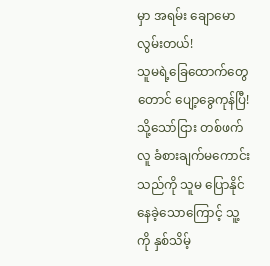မှာ အရမ်း ချောမောလွမ်းတယ်!
သူမရဲ့ခြေထောက်တွေတောင် ပျော့ခွေကုန်ပြီ!
သို့သော်ငြား တစ်ဖက်လူ ခံစားချက်မကောင်းသည်ကို သူမ ပြောနိုင်နေခဲ့သောကြောင့် သူ့ကို နှစ်သိမ့်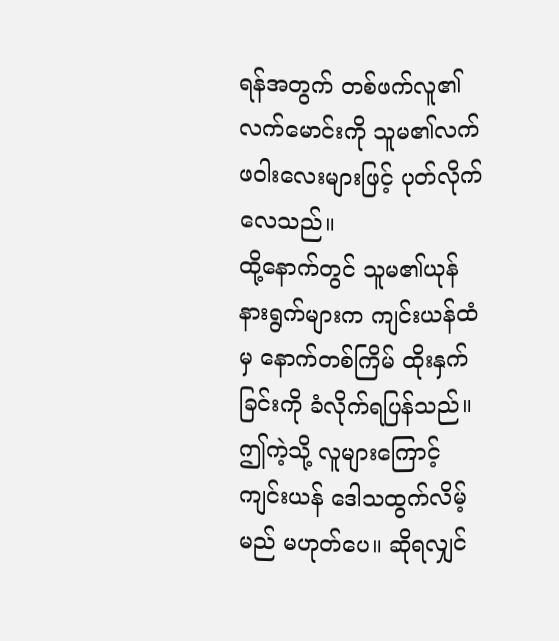ရန်အတွက် တစ်ဖက်လူ၏ လက်မောင်းကို သူမ၏လက်ဖဝါးလေးများဖြင့် ပုတ်လိုက်လေသည်။
ထို့နောက်တွင် သူမ၏ယုန်နားရွက်များက ကျင်းယန်ထံမှ နောက်တစ်ကြိမ် ထိုးနှက်ခြင်းကို ခံလိုက်ရပြန်သည်။
ဤကဲ့သို့ လူများကြောင့် ကျင်းယန် ဒေါသထွက်လိမ့်မည် မဟုတ်ပေ။ ဆိုရလျှင်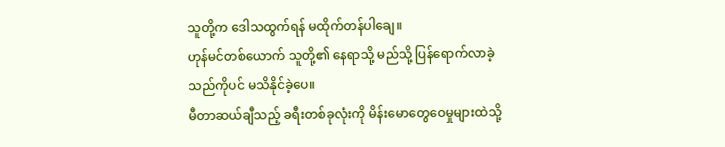သူတို့က ဒေါသထွက်ရန် မထိုက်တန်ပါချေ။
ဟုန်မင်တစ်ယောက် သူတို့၏ နေရာသို့ မည်သို့ ပြန်ရောက်လာခဲ့သည်ကိုပင် မသိနိုင်ခဲ့ပေ။
မီတာဆယ်ချီသည့် ခရီးတစ်ခုလုံးကို မိန်းမောတွေဝေမှုများထဲသို့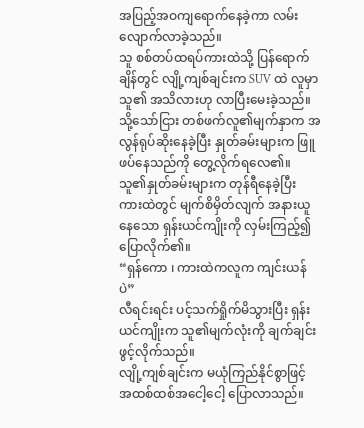အပြည့်အဝကျရောက်နေခဲ့ကာ လမ်းလျောက်လာခဲ့သည်။
သူ စစ်တပ်ထရပ်ကားထဲသို့ ပြန်ရောက်ချိန်တွင် လျို့ကျစ်ချင်းက SUV ထဲ လူမှာ သူ၏ အသိလားဟု လာပြီးမေးခဲ့သည်။
သို့သော်ငြား တစ်ဖက်လူ၏မျက်နှာက အလွန်ရုပ်ဆိုးနေခဲ့ပြီး နှုတ်ခမ်းများက ဖြူဖပ်နေသည်ကို တွေ့လိုက်ရလေ၏။
သူ၏နှုတ်ခမ်းများက တုန်ရီနေခဲ့ပြီး ကားထဲတွင် မျက်စိမှိတ်လျက် အနားယူနေသော ရှန်းယင်ကျိုးကို လှမ်းကြည့်၍ ပြောလိုက်၏။
“ရှန်ကော ၊ ကားထဲကလူက ကျင်းယန်ပဲ”
လီရင်းရင်း ပင့်သက်ရှိုက်မိသွားပြီး ရှန်းယင်ကျိုးက သူ၏မျက်လုံးကို ချက်ချင်းဖွင့်လိုက်သည်။
လျို့ကျစ်ချင်းက မယုံကြည်နိုင်စွာဖြင့် အထစ်ထစ်အငေါ့ငေါ့ ပြောလာသည်။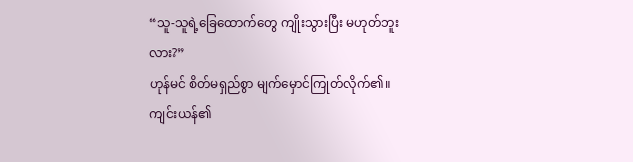“သူ-သူရဲ့ခြေထောက်တွေ ကျိုးသွားပြီး မဟုတ်ဘူးလား?”
ဟုန်မင် စိတ်မရှည်စွာ မျက်မှောင်ကြုတ်လိုက်၏။
ကျင်းယန်၏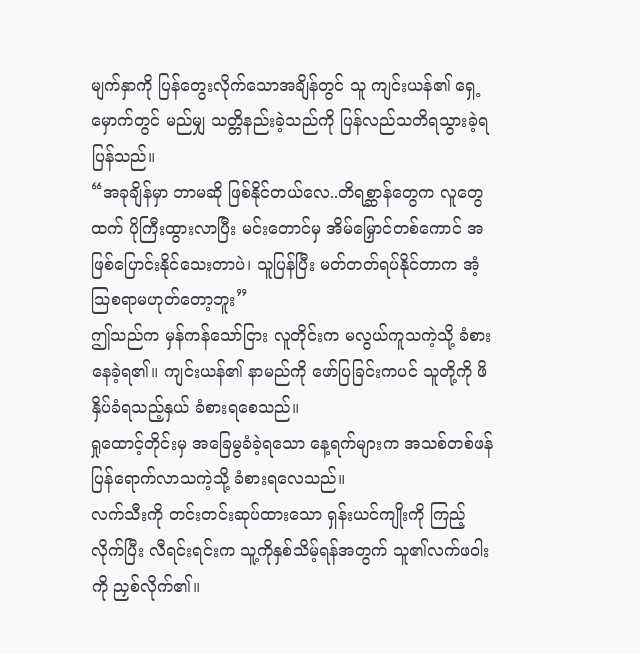မျက်နှာကို ပြန်တွေးလိုက်သောအချိန်တွင် သူ ကျင်းယန်၏ ရှေ့မှောက်တွင် မည်မျှ သတ္တိနည်းခဲ့သည်ကို ပြန်လည်သတိရသွားခဲ့ရပြန်သည်။
“အခုချိန်မှာ ဘာမဆို ဖြစ်နိုင်တယ်လေ..တိရစ္ဆာန်တွေက လူတွေထက် ပိုကြီးထွားလာပြီး မင်းတောင်မှ အိမ်မြှောင်တစ်ကောင် အဖြစ်ပြောင်းနိုင်သေးတာပဲ၊ သူပြန်ပြီး မတ်တတ်ရပ်နိုင်တာက အံ့သြစရာမဟုတ်တော့ဘူး”
ဤသည်က မှန်ကန်သော်ငြား လူတိုင်းက မလွယ်ကူသကဲ့သို့ ခံစားနေခဲ့ရ၏။ ကျင်းယန်၏ နာမည်ကို ဖော်ပြခြင်းကပင် သူတို့ကို ဖိနှိပ်ခံရသည့်နှယ် ခံစားရစေသည်။
ရှုထောင့်တိုင်းမှ အခြေမွခံခဲ့ရသော နေ့ရက်များက အသစ်တစ်ဖန်ပြန်ရောက်လာသကဲ့သို့ ခံစားရလေသည်။
လက်သီးကို တင်းတင်းဆုပ်ထားသော ရှန်းယင်ကျိုးကို ကြည့်လိုက်ပြီး လီရင်းရင်းက သူ့ကိုနှစ်သိမ့်ရန်အတွက် သူ၏လက်ဖဝါးကို ညှစ်လိုက်၏။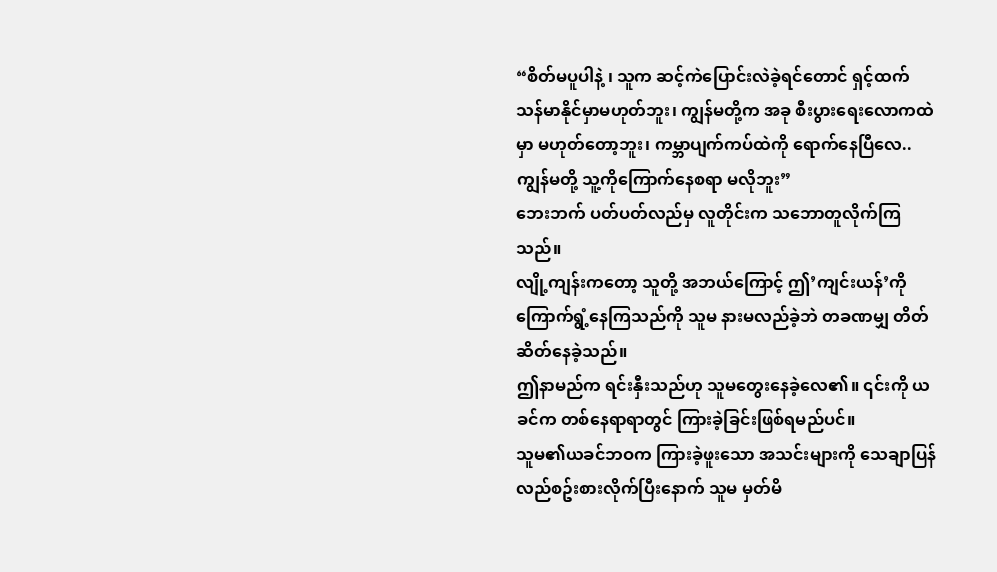“စိတ်မပူပါနဲ့ ၊ သူက ဆင့်ကဲပြောင်းလဲခဲ့ရင်တောင် ရှင့်ထက် သန်မာနိုင်မှာမဟုတ်ဘူး၊ ကျွန်မတို့က အခု စီးပွားရေးလောကထဲမှာ မဟုတ်တော့ဘူး၊ ကမ္ဘာပျက်ကပ်ထဲကို ရောက်နေပြီလေ..ကျွန်မတို့ သူ့ကိုကြောက်နေစရာ မလိုဘူး”
ဘေးဘက် ပတ်ပတ်လည်မှ လူတိုင်းက သဘောတူလိုက်ကြသည်။
လျို့ကျန်းကတော့ သူတို့ အဘယ်ကြောင့် ဤ’ကျင်းယန်’ကို ကြောက်ရွံ့နေကြသည်ကို သူမ နားမလည်ခဲ့ဘဲ တခဏမျှ တိတ်ဆိတ်နေခဲ့သည်။
ဤနာမည်က ရင်းနှီးသည်ဟု သူမတွေးနေခဲ့လေ၏။ ၎င်းကို ယခင်က တစ်နေရာရာတွင် ကြားခဲ့ခြင်းဖြစ်ရမည်ပင်။
သူမ၏ယခင်ဘဝက ကြားခဲ့ဖူးသော အသင်းများကို သေချာပြန်လည်စဥ်းစားလိုက်ပြီးနောက် သူမ မှတ်မိ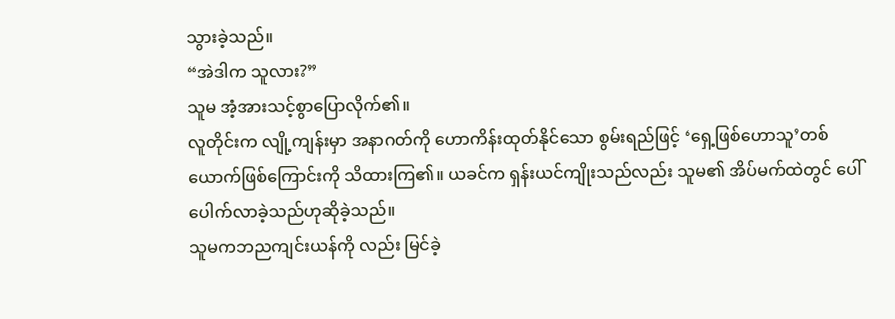သွားခဲ့သည်။
“အဲဒါက သူလား?”
သူမ အံ့အားသင့်စွာပြောလိုက်၏။
လူတိုင်းက လျို့ကျန်းမှာ အနာဂတ်ကို ဟောကိန်းထုတ်နိုင်သော စွမ်းရည်ဖြင့် ‘ရှေ့ဖြစ်ဟောသူ’တစ်ယောက်ဖြစ်ကြောင်းကို သိထားကြ၏။ ယခင်က ရှန်းယင်ကျိုးသည်လည်း သူမ၏ အိပ်မက်ထဲတွင် ပေါ်ပေါက်လာခဲ့သည်ဟုဆိုခဲ့သည်။
သူမကဘညကျင်းယန်ကို လည်း မြင်ခဲ့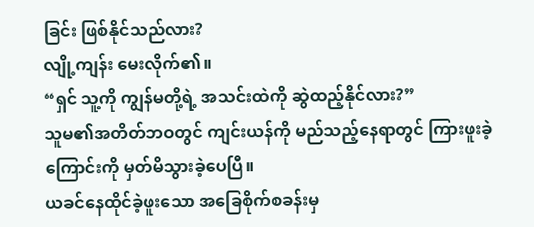ခြင်း ဖြစ်နိုင်သည်လား?
လျို့ကျန်း မေးလိုက်၏။
“ရှင် သူ့ကို ကျွန်မတို့ရဲ့ အသင်းထဲကို ဆွဲထည့်နိုင်လား?”
သူမ၏အတိတ်ဘဝတွင် ကျင်းယန်ကို မည်သည့်နေရာတွင် ကြားဖူးခဲ့ကြောင်းကို မှတ်မိသွားခဲ့ပေပြီ။
ယခင်နေထိုင်ခဲ့ဖူးသော အခြေစိုက်စခန်းမှ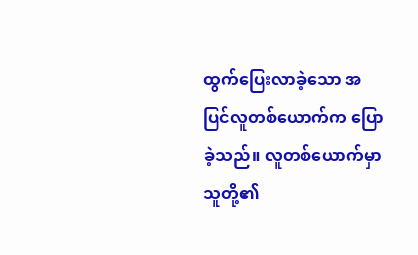ထွက်ပြေးလာခဲ့သော အပြင်လူတစ်ယောက်က ပြောခဲ့သည်။ လူတစ်ယောက်မှာ သူတို့၏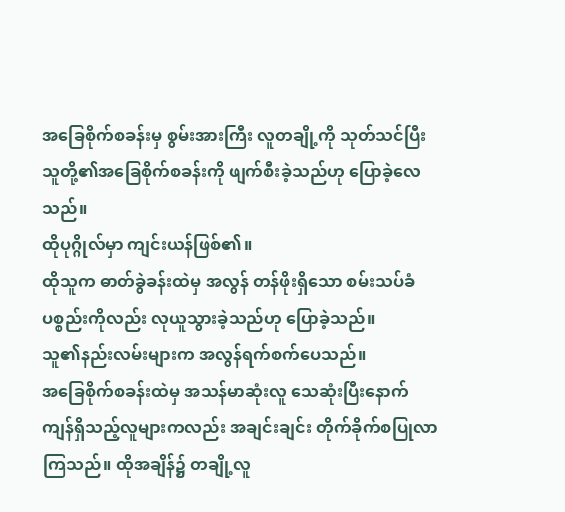အခြေစိုက်စခန်းမှ စွမ်းအားကြီး လူတချို့ကို သုတ်သင်ပြီး သူတို့၏အခြေစိုက်စခန်းကို ဖျက်စီးခဲ့သည်ဟု ပြောခဲ့လေသည်။
ထိုပုဂ္ဂိုလ်မှာ ကျင်းယန်ဖြစ်၏။
ထိုသူက ဓာတ်ခွဲခန်းထဲမှ အလွန် တန်ဖိုးရှိသော စမ်းသပ်ခံပစ္စည်းကိုလည်း လုယူသွားခဲ့သည်ဟု ပြောခဲ့သည်။
သူ၏နည်းလမ်းများက အလွန်ရက်စက်ပေသည်။
အခြေစိုက်စခန်းထဲမှ အသန်မာဆုံးလူ သေဆုံးပြီးနောက် ကျန်ရှိသည့်လူများကလည်း အချင်းချင်း တိုက်ခိုက်စပြုလာကြသည်။ ထိုအချိန်၌ တချို့လူ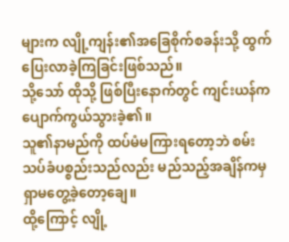များက လျို့ကျန်း၏အခြေစိုက်စခန်းသို့ ထွက်ပြေးလာခဲ့ကြခြင်းဖြစ်သည်။
သို့သော် ထိုသို့ ဖြစ်ပြီးနောက်တွင် ကျင်းယန်က ပျောက်ကွယ်သွားခဲ့၏။
သူ၏နာမည်ကို ထပ်မံမကြားရတော့ဘဲ စမ်းသပ်ခံပစ္စည်းသည်လည်း မည်သည့်အချိန်ကမှ ရှာမတွေ့ခဲ့တော့ချေ။
ထို့ကြောင့် လျို့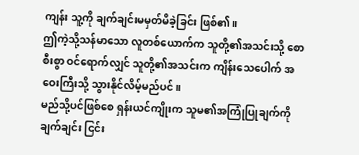ကျန်း သူ့ကို ချက်ချင်းမမှတ်မိခဲ့ခြင်း ဖြစ်၏။
ဤကဲ့သို့သန်မာသော လူတစ်ယောက်က သူတို့၏အသင်းသို့ စောစီးစွာ ဝင်ရောက်လျှင် သူတို့၏အသင်းက ကျိန်းသေပေါက် အဝေးကြီးသို့ သွားနိုင်လိမ့်မည်ပင်။
မည်သို့ပင်ဖြစ်စေ ရှန်းယင်ကျိုးက သူမ၏အကြုံပြုချက်ကို ချက်ချင်း ငြင်း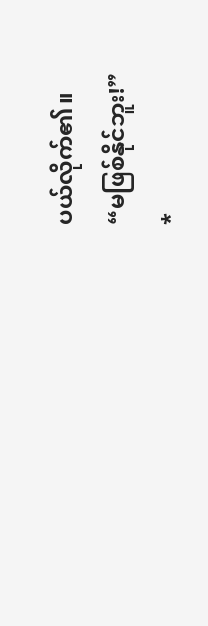ပယ်လိုက်၏။
“မဖြစ်နိုင်ဘူး!”
*